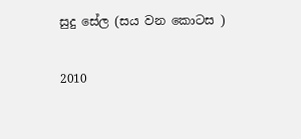සුදු සේල (සය වන කොටස )

2010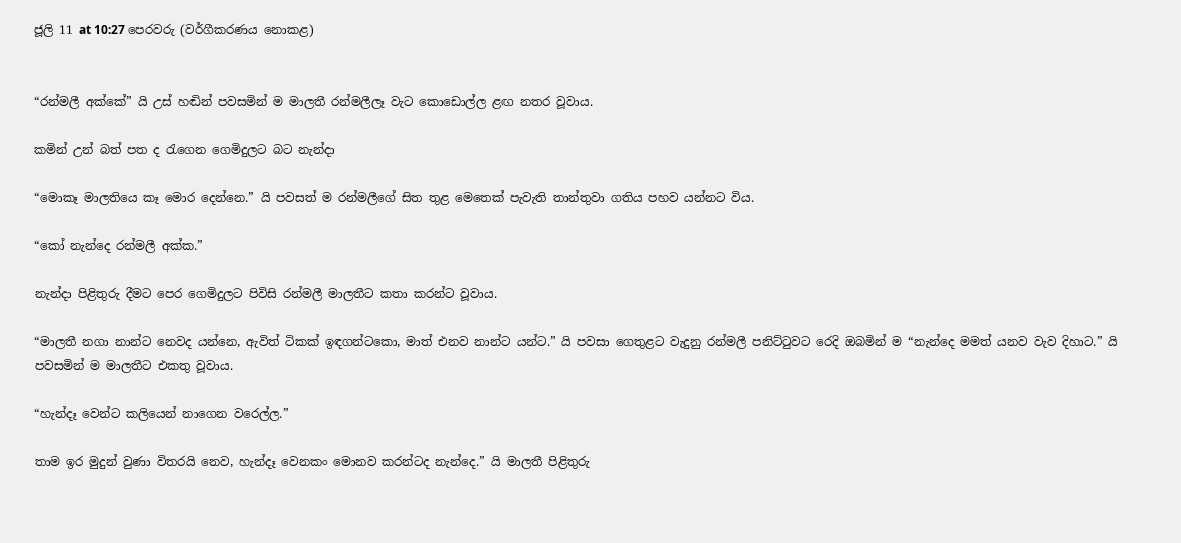ජූලි 11 at 10:27 පෙරවරු (වර්ගීකරණය නොකළ)


“රන්මලී අක්කේ” යි උස් හඬින් පවසමින් ම මාලතී රන්මලීලෑ වැට කොඩොල්ල ළඟ නතර වූවාය.

කමින් උන් බත් පත ද රැගෙන ගෙමිදුලට බට නැන්දා

“මොකෑ මාලතියෙ කෑ මොර දෙන්නෙ.” යි පවසත් ම රන්මලීගේ සිත තුළ මෙතෙක් පැවැති තාන්තුවා ගතිය පහව යන්නට විය.

“කෝ නැන්දෙ රන්මලී අක්ක.”

නැන්දා පිළිතුරු දීමට පෙර ගෙමිදුලට පිවිසි රන්මලී මාලතීට කතා කරන්ට වූවාය.

“මාලතී නගා නාන්ට නෙවද යන්නෙ, ඇවිත් ටිකක් ඉඳගන්ටකො, මාත් එනව නාන්ට යන්ට.” යි පවසා ගෙතුළට වැදුනු රන්මලී පනිට්ටුවට රෙදි ඔබමින් ම “නැන්දෙ මමත් යනව වැව දිහාට.” යි පවසමින් ම මාලතීට එකතු වූවාය.

“හැන්දෑ වෙන්ට කලියෙන් නාගෙන වරෙල්ල.”

තාම ඉර මුදුන් වුණා විතරයි නෙව, හැන්දෑ වෙනකං මොනව කරන්ටද නැන්දෙ.” යි මාලතී පිළිතුරු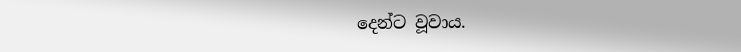දෙන්ට වූවාය.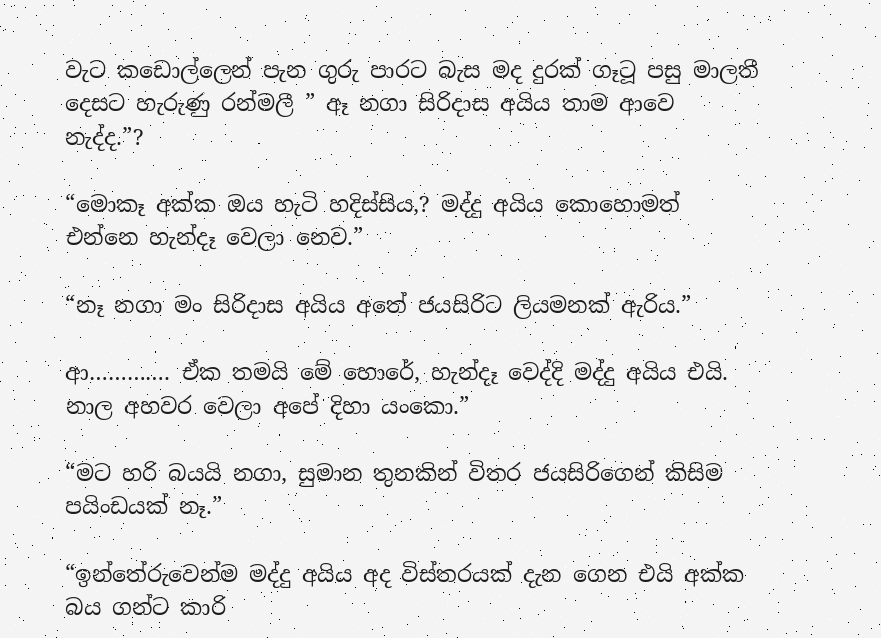වැට කඩොල්ලෙන් පැන ගුරු පාරට බැස මද දුරක් ගෑටූ පසු මාලතී දෙසට හැරුණු රන්මලී ” ඈ නගා සිරිදාස අයිය තාම ආවෙ නැද්ද.”?

“මොකෑ අක්ක ඔය හැටි හදිස්සිය,? මද්දු අයිය කොහොමත් එන්නෙ හැන්දෑ වෙලා නෙව.”

“නෑ නගා මං සිරිදාස අයිය අතේ ජයසිරිට ලියමනක් ඇරිය.”

ආ…………. ඒක තමයි මේ හොරේ, හැන්දෑ වෙද්දි මද්දු අයිය එයි. නාල අහවර වෙලා අපේ දිහා යංකො.”

“මට හරි බයයි නගා, සුමාන තුනකින් විතර ජයසිරිගෙන් කිසිම පයිංඩයක් නෑ.”

“ඉන්තේරුවෙන්ම මද්දු අයිය අද විස්තරයක් දැන ගෙන එයි අක්ක බය ගන්ට කාරි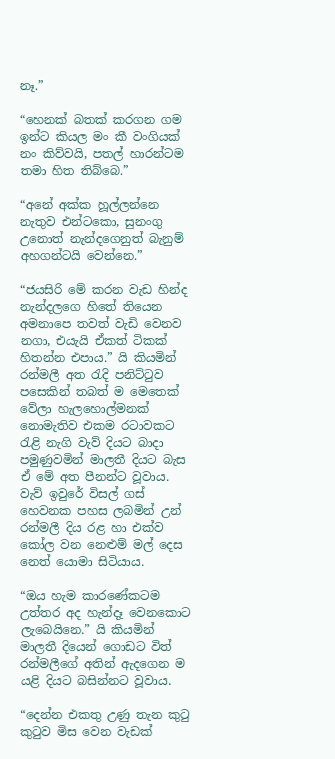නෑ.”

“හෙනක් බතක් කරගන ගම ඉන්ට කියල මං කී වංගියක් නං කිව්වයි, පතල් හාරන්ටම තමා හිත තිබ්බෙ.”

“අනේ අක්ක හූල්ලන්නෙ නැතුව එන්ටකො, සුනංගු උනොත් නැන්දගෙනුත් බැනුම් අහගන්ටයි වෙන්නෙ.”

“ජයසිරි මේ කරන වැඩ හින්ද නැන්දලගෙ හිතේ තියෙන අමනාපෙ තවත් වැඩි වෙනව නගා, එයැයි ඒකත් ටිකක් හිතන්න එපාය.” යි කියමින් රන්මලී අත රැදි පනිට්ටුව පසෙකින් තබත් ම මෙතෙක් වේලා හැලහොල්මනක් නොමැතිව එකම රටාවකට රැළි නැගි වැව් දියට බාදා පමුණුවමින් මාලතී දියට බැස ඒ මේ අත පීනන්ට වූවාය. වැව් ඉවුරේ විසල් ගස් හෙවනක පහස ලබමින් උන් රන්මලී දිය රළ හා එක්ව කෝල වන නෙළුම් මල් දෙස නෙත් යොමා සිටියාය.

“ඔය හැම කාරණේකටම උත්තර අද හැන්දෑ වෙනකොට ලැබෙයිනෙ.” යි කියමින් මාලතී දියෙන් ගොඩට විත් රන්මලීගේ අතින් ඇදගෙන ම යළි දියට බසින්නට වූවාය.

“දෙන්න එකතු උණු තැන කුටු කුටුව මිස වෙන වැඩක්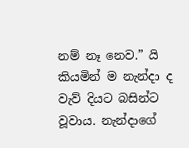නම් නෑ නෙව.” යි කියමින් ම නැන්දා ද වැව් දියට බසින්ට වූවාය. නැන්දාගේ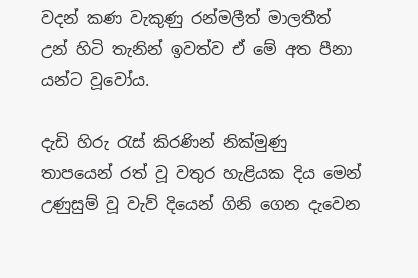වදන් කණ වැකුණු රන්මලීත් මාලතීත් උන් හිටි තැනින් ඉවත්ව ඒ මේ අත පීනා යන්ට වූවෝය.

දැඩි හිරු රැස් කිරණින් නික්මුණු තාපයෙන් රත් වූ වතුර හැළියක දිය මෙන් උණුසුම් වූ වැව් දියෙන් ගිනි ගෙන දැවෙන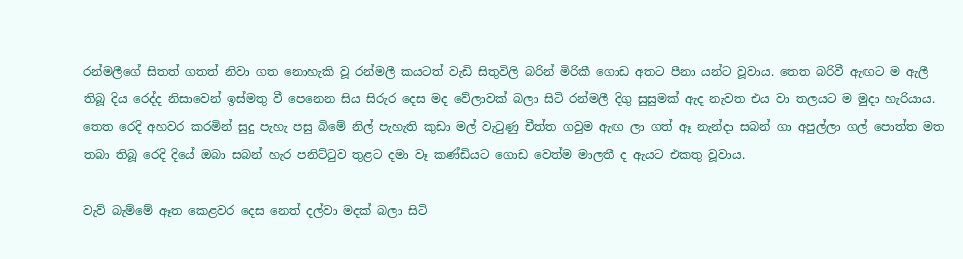රන්මලීගේ සිතත් ගතත් නිවා ගත නොහැකි වූ රන්මලී කයටත් වැඩි සිතුවිලි බරින් මිරිකී ගොඩ අතට පීනා යන්ට වූවාය. තෙත බරිවී ඇඟට ම ඇලී තිබූ දිය රෙද්ද නිසාවෙන් ඉස්මතු වී පෙනෙන සිය සිරුර දෙස මද වේලාවක් බලා සිටි රන්මලී දිගු සුසුමක් ඇද නැවත එය වා තලයට ම මුදා හැරියාය. තෙත රෙදි අහවර කරමින් සුදු පැහැ පසු බිමේ නිල් පැහැති කුඩා මල් වැටුණු චීත්ත ගවුම ඇඟ ලා ගත් ඈ නැන්දා සබන් ගා අපුල්ලා ගල් පොත්ත මත තබා තිබූ රෙදි දියේ ඔබා සබන් හැර පනිට්ටුව තුළට දමා වෑ කණ්ඩියට ගොඩ වෙත්ම මාලතී ද ඇයට එකතු වූවාය.

වැව් බැම්මේ ඈත කෙළවර දෙස නෙත් දල්වා මදක් බලා සිටි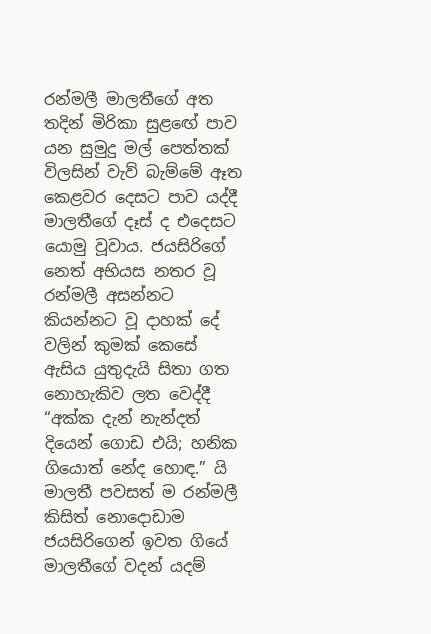රන්මලී මාලතීගේ අත තදින් මිරිකා සුළඟේ පාව යන සුමුදු මල් පෙත්තක් විලසින් වැව් බැම්මේ ඈත කෙළවර දෙසට පාව යද්දී මාලතීගේ දෑස් ද එදෙසට යොමු වූවාය. ජයසිරිගේ නෙත් අභියස නතර වූ රන්මලී අසන්නට කියන්නට වූ දාහක් දේ වලින් කුමක් කෙසේ ඇසිය යුතුදැයි සිතා ගත නොහැකිව ලත වෙද්දී “අක්ක දැන් නැන්දත් දියෙන් ගොඩ එයි; හනික ගියොත් නේද හොඳ.” යි මාලතී පවසත් ම රන්මලී කිසිත් නොදොඩාම ජයසිරිගෙන් ඉවත ගියේ මාලතීගේ වදන් යදම්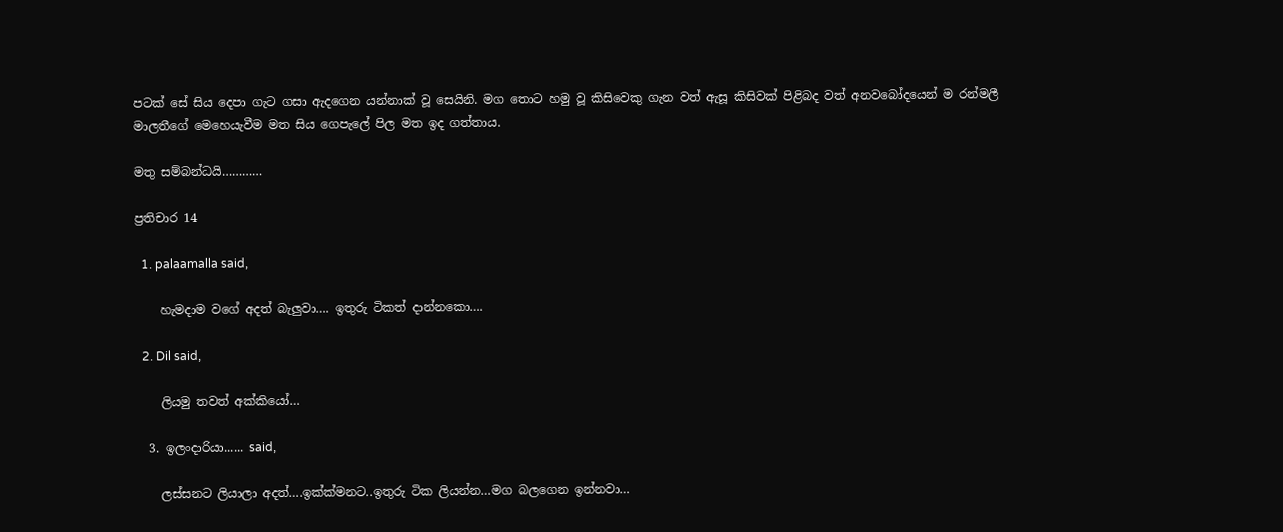පටක් සේ සිය දෙපා ගැට ගසා ඇදගෙන යන්නාක් වූ සෙයිනි. මග තොට හමු වූ කිසිවෙකු ගැන වත් ඇසූ කිසිවක් පිළිබද වත් අනවබෝදයෙන් ම රන්මලී මාලතීගේ මෙහෙයැවීම මත සිය ගෙපැලේ පිල මත ඉද ගත්තාය.

මතු සම්බන්ධයි…………

ප්‍රතිචාර 14

  1. palaamalla said,

    හැමදාම වගේ අදත් බැලුවා…. ඉතුරු ටිකත් දාන්නකො….

  2. Dil said,

    ලියමු තවත් අක්කියෝ…

  3. ඉලංදාරියා...... said,

    ලස්සනට ලියාලා අදත්….ඉක්ක්මනට..ඉතුරු ටික ලියන්න…මග බලගෙන ඉන්නවා…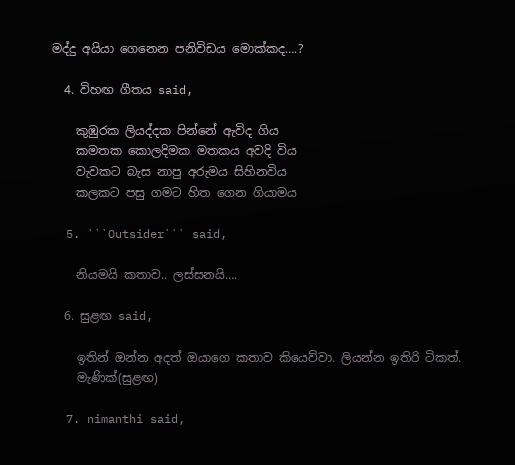මද්දු අයියා ගෙනෙන පනිවිඩය මොක්කද….?

  4. විහඟ ගීතය said,

    කුඹුරක ලියද්දක පින්නේ ඇවිද ගිය
    කමතක කොලදිමක මතකය අවදි විය
    වැවකට බැස නාපු අරුමය සිහිනවිය
    කලකට පසු ගමට හිත ගෙන ගියාමය

  5. ```Outsider``` said,

    නියමයි කතාව.. ලස්සනයි….

  6. සුළඟ said,

    ඉතින් ඔන්න අදත් ඔයාගෙ කතාව කියෙව්වා. ලියන්න ඉතිරි ටිකත්.
    මැණික්(සුළඟ)

  7. nimanthi said,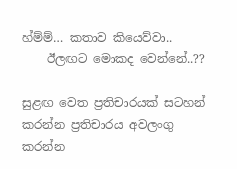හ්ම්ම්… කතාව කියෙව්වා..
    ඊලඟට මොකද වෙන්නේ..??

සුළඟ වෙත ප්‍රතිචාරයක් සටහන් කරන්න ප්‍රතිචාරය අවලංගු කරන්න